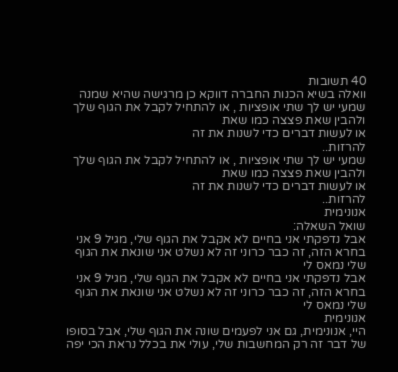40 תשובות
וואלה בשיא הכנות החברה דווקא כן מרגישה שהיא שמנה
שמעי יש לך שתי אופציות , או להתחיל לקבל את הגוף שלך ולהבין שאת פצצה כמו שאת
או לעשות דברים כדי לשנות את זה
להרזות..
שמעי יש לך שתי אופציות , או להתחיל לקבל את הגוף שלך ולהבין שאת פצצה כמו שאת
או לעשות דברים כדי לשנות את זה
להרזות..
אנונימית
שואל השאלה:
אבל נדפקתי אני בחיים לא אקבל את הגוף שלי, מגיל 9 אני בחרא הזה, זה כבר כרוני זה לא נשלט אני שונאת את הגוף שלי נמאס לי
אבל נדפקתי אני בחיים לא אקבל את הגוף שלי, מגיל 9 אני בחרא הזה, זה כבר כרוני זה לא נשלט אני שונאת את הגוף שלי נמאס לי
אנונימית
היי, אנונימית, גם אני לפעמים שונה את הגוף שלי, אבל בסופו של דבר זה רק המחשבות שלי, עולי את בכלל נראת הכי יפה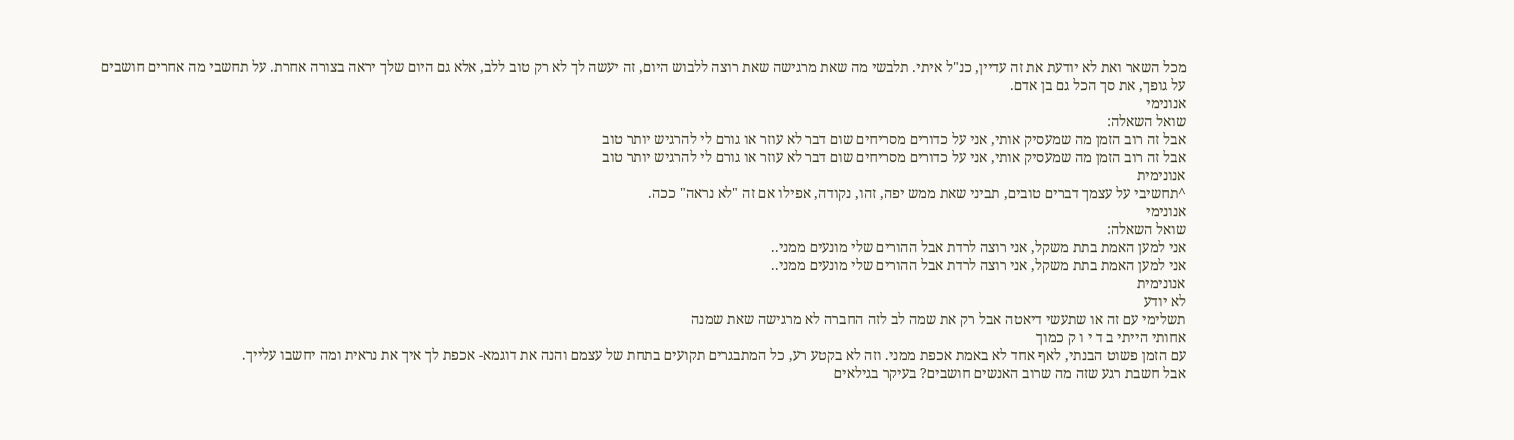מכל השאר ואת לא יודעת את זה עדיין, כנ"ל איתי. תלבשי מה שאת מרגישה שאת רוצה ללבוש היום, זה יעשה לך לא רק טוב ללב, אלא גם היום שלך יראה בצורה אחרת. על תחשבי מה אחרים חושבים על גופך, את סך הכל גם בן אדם.
אנונימי
שואל השאלה:
אבל זה רוב הזמן מה שמעסיק אותי, אני על כדורים מסריחים שום דבר לא עוזר או גורם לי להרגיש יותר טוב
אבל זה רוב הזמן מה שמעסיק אותי, אני על כדורים מסריחים שום דבר לא עוזר או גורם לי להרגיש יותר טוב
אנונימית
^תחשיבי על עצמך דברים טובים, תביני שאת ממש יפה, זהו, נקודה, אפילו אם זה "לא נראה" ככה.
אנונימי
שואל השאלה:
אני למען האמת בתת משקל, אני רוצה לרדת אבל ההורים שלי מונעים ממני..
אני למען האמת בתת משקל, אני רוצה לרדת אבל ההורים שלי מונעים ממני..
אנונימית
לא יודע
תשלימי עם זה או שתעשי דיאטה אבל רק את שמה לב לזה החברה לא מרגישה שאת שמנה
אחותי הייתי ב ד י ו ק כמוך
עם הזמן פשוט הבנתי, לאף אחד לא באמת אכפת ממני. וזה לא בקטע רע, כל המתבגרים תקועים בתחת של עצמם והנה את דוגמא- אכפת לך איך את נראית ומה יחשבו עלייך.
אבל חשבת רגע שזה מה שרוב האנשים חושבים? בעיקר בגילאים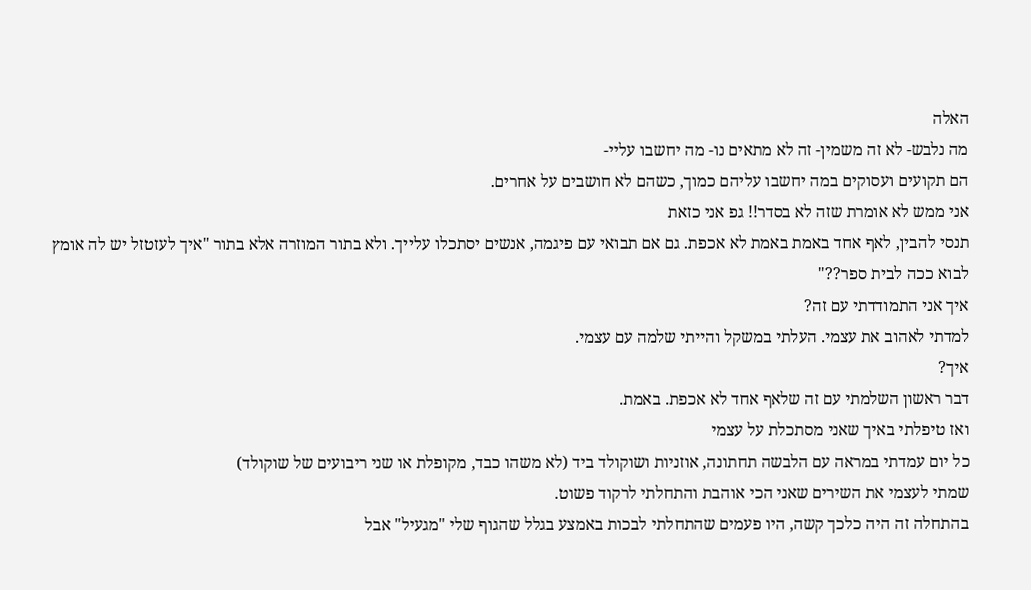האלה
מה נלבש- לא זה משמין- זה לא מתאים נו- מה יחשבו עליי-
הם תקועים ועסוקים במה יחשבו עליהם כמוך, כשהם לא חושבים על אחרים.
אני ממש לא אומרת שזה לא בסדר!! גפ אני כזאת
תנסי להבין, לאף אחד באמת באמת לא אכפת. גם אם תבואי עם פיגמה, אנשים יסתכלו עלייך. ולא בתור המוזרה אלא בתור "איך לעזטזל יש לה אומץ לבוא ככה לבית ספר??"
איך אני התמודדתי עם זה?
למדתי לאהוב את עצמי. העלתי במשקל והייתי שלמה עם עצמי.
איך?
דבר ראשון השלמתי עם זה שלאף אחד לא אכפת. באמת.
ואז טיפלתי באיך שאני מסתכלת על עצמי
כל יום עמדתי במראה עם הלבשה תחתונה, אוזניות ושוקולד ביד (לא משהו כבד, מקופלת או שני ריבועים של שוקולד)
שמתי לעצמי את השירים שאני הכי אוהבת והתחלתי לרקוד פשוט.
בהתחלה זה היה כלכך קשה, היו פעמים שהתחלתי לבכות באמצע בגלל שהגוף שלי "מגעיל" אבל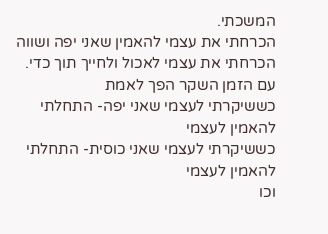המשכתי.
הכרחתי את עצמי להאמין שאני יפה ושווה
הכרחתי את עצמי לאכול ולחייך תוך כדי.
עם הזמן השקר הפך לאמת
כששיקרתי לעצמי שאני יפה- התחלתי להאמין לעצמי
כששיקרתי לעצמי שאני כוסית- התחלתי להאמין לעצמי
וכו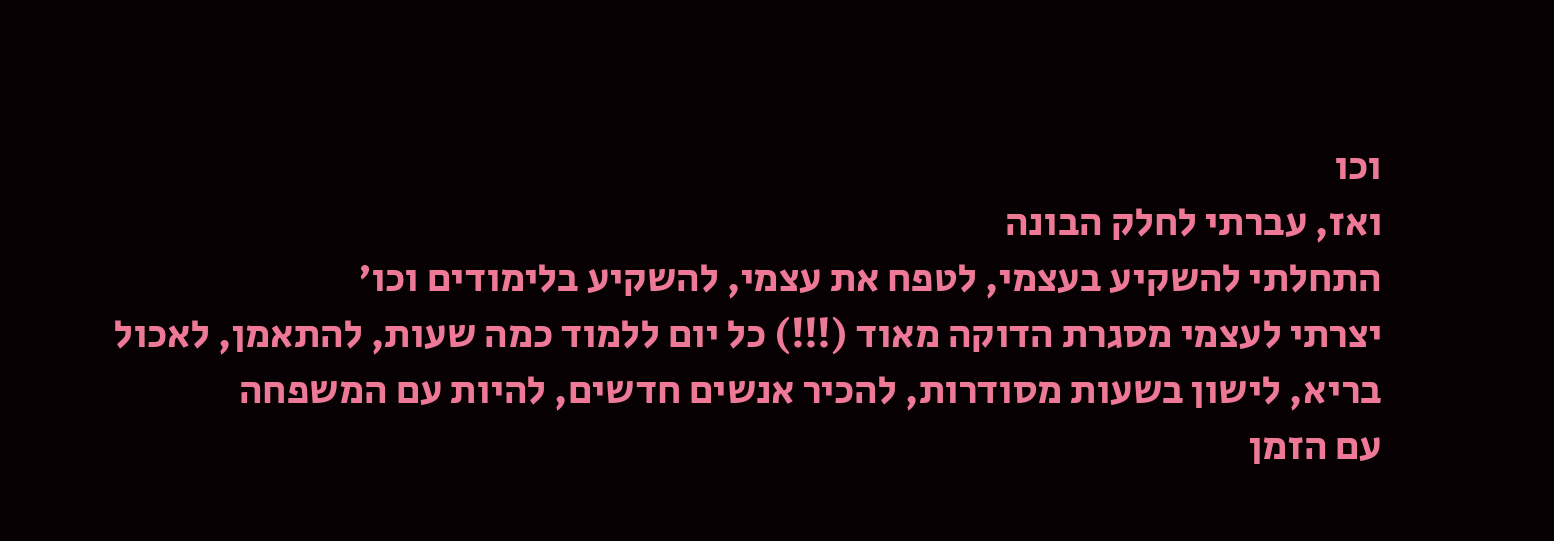וכו
ואז, עברתי לחלק הבונה
התחלתי להשקיע בעצמי, לטפח את עצמי, להשקיע בלימודים וכו'
יצרתי לעצמי מסגרת הדוקה מאוד (!!!) כל יום ללמוד כמה שעות, להתאמן, לאכול בריא, לישון בשעות מסודרות, להכיר אנשים חדשים, להיות עם המשפחה
עם הזמן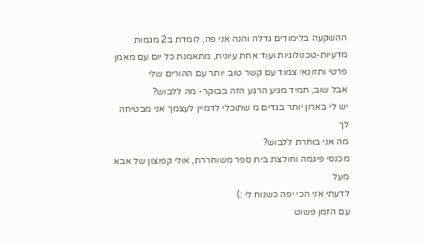ההשקעה בלימודים גדלה והנה אני פה, לומדת ב2 מגמות מדעיות-טכנולוגיות ועוד אחת עיונית, מתאמנת כל יום עם מאמן פרטי ותזונאי צמוד עם קשר טוב יותר עם ההורים שלי
אבל שוב, תמיד מגיע הרגע הזה בבוקר- מה ללבוש?
יש לי בארון יותר בגדים מ שתוכלי לדמיין לעצמך אני מבטיחה לך
מה אני בוחרת ללבוש?
מכנסי פיגמה וחולצת בית ספר משוחררת, אולי קפוצון של אבא מעל
לדעתי אני הכי יפה כשנוח לי :)
עם הזמן פשוט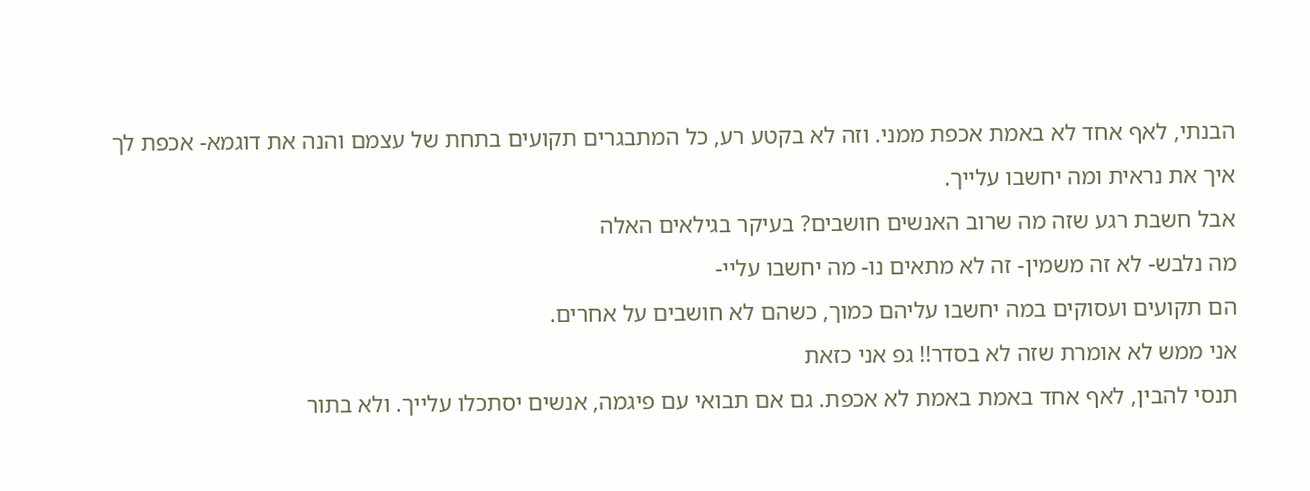הבנתי, לאף אחד לא באמת אכפת ממני. וזה לא בקטע רע, כל המתבגרים תקועים בתחת של עצמם והנה את דוגמא- אכפת לך איך את נראית ומה יחשבו עלייך.
אבל חשבת רגע שזה מה שרוב האנשים חושבים? בעיקר בגילאים האלה
מה נלבש- לא זה משמין- זה לא מתאים נו- מה יחשבו עליי-
הם תקועים ועסוקים במה יחשבו עליהם כמוך, כשהם לא חושבים על אחרים.
אני ממש לא אומרת שזה לא בסדר!! גפ אני כזאת
תנסי להבין, לאף אחד באמת באמת לא אכפת. גם אם תבואי עם פיגמה, אנשים יסתכלו עלייך. ולא בתור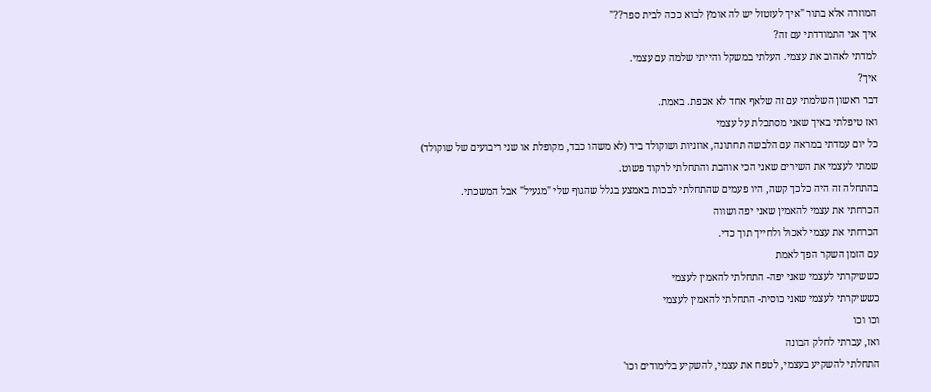המוזרה אלא בתור "איך לעזטזל יש לה אומץ לבוא ככה לבית ספר??"
איך אני התמודדתי עם זה?
למדתי לאהוב את עצמי. העלתי במשקל והייתי שלמה עם עצמי.
איך?
דבר ראשון השלמתי עם זה שלאף אחד לא אכפת. באמת.
ואז טיפלתי באיך שאני מסתכלת על עצמי
כל יום עמדתי במראה עם הלבשה תחתונה, אוזניות ושוקולד ביד (לא משהו כבד, מקופלת או שני ריבועים של שוקולד)
שמתי לעצמי את השירים שאני הכי אוהבת והתחלתי לרקוד פשוט.
בהתחלה זה היה כלכך קשה, היו פעמים שהתחלתי לבכות באמצע בגלל שהגוף שלי "מגעיל" אבל המשכתי.
הכרחתי את עצמי להאמין שאני יפה ושווה
הכרחתי את עצמי לאכול ולחייך תוך כדי.
עם הזמן השקר הפך לאמת
כששיקרתי לעצמי שאני יפה- התחלתי להאמין לעצמי
כששיקרתי לעצמי שאני כוסית- התחלתי להאמין לעצמי
וכו וכו
ואז, עברתי לחלק הבונה
התחלתי להשקיע בעצמי, לטפח את עצמי, להשקיע בלימודים וכו'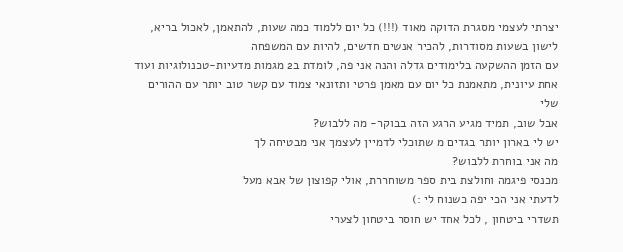יצרתי לעצמי מסגרת הדוקה מאוד (!!!) כל יום ללמוד כמה שעות, להתאמן, לאכול בריא, לישון בשעות מסודרות, להכיר אנשים חדשים, להיות עם המשפחה
עם הזמן ההשקעה בלימודים גדלה והנה אני פה, לומדת ב2 מגמות מדעיות-טכנולוגיות ועוד אחת עיונית, מתאמנת כל יום עם מאמן פרטי ותזונאי צמוד עם קשר טוב יותר עם ההורים שלי
אבל שוב, תמיד מגיע הרגע הזה בבוקר- מה ללבוש?
יש לי בארון יותר בגדים מ שתוכלי לדמיין לעצמך אני מבטיחה לך
מה אני בוחרת ללבוש?
מכנסי פיגמה וחולצת בית ספר משוחררת, אולי קפוצון של אבא מעל
לדעתי אני הכי יפה כשנוח לי :)
תשדרי ביטחון , לכל אחד יש חוסר ביטחון לצערי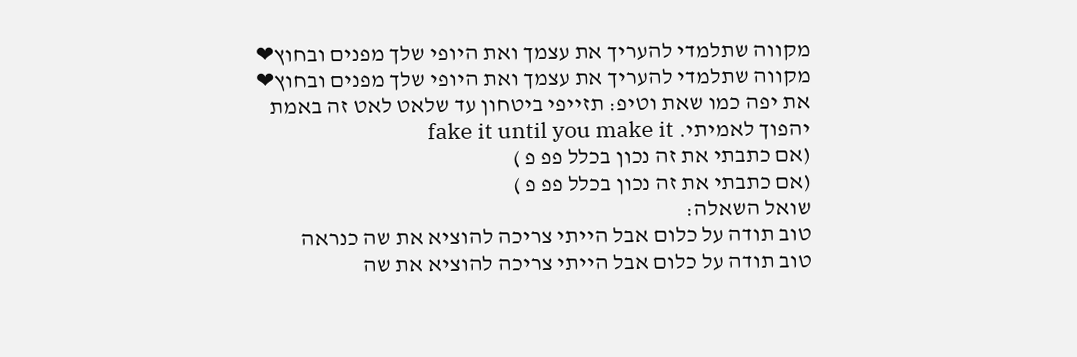מקווה שתלמדי להעריך את עצמך ואת היופי שלך מפנים ובחוץ❤
מקווה שתלמדי להעריך את עצמך ואת היופי שלך מפנים ובחוץ❤
את יפה כמו שאת וטיפ: תזייפי ביטחון עד שלאט לאט זה באמת יהפוך לאמיתי. fake it until you make it
(אם כתבתי את זה נכון בכלל פפ פ )
(אם כתבתי את זה נכון בכלל פפ פ )
שואל השאלה:
טוב תודה על כלום אבל הייתי צריכה להוציא את שה כנראה
טוב תודה על כלום אבל הייתי צריכה להוציא את שה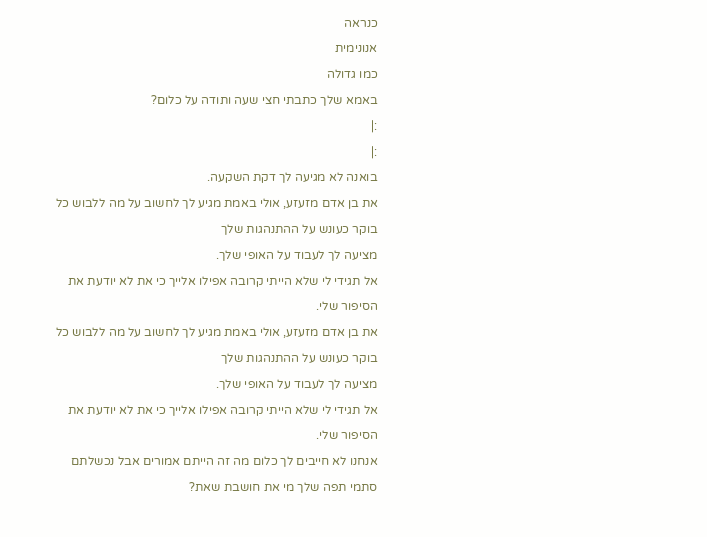כנראה
אנונימית
כמו גדולה
באמא שלך כתבתי חצי שעה ותודה על כלום?
:|
:|
בואנה לא מגיעה לך דקת השקעה.
את בן אדם מזעזע, אולי באמת מגיע לך לחשוב על מה ללבוש כל בוקר כעונש על ההתנהגות שלך
מציעה לך לעבוד על האופי שלך.
אל תגידי לי שלא הייתי קרובה אפילו אלייך כי את לא יודעת את הסיפור שלי.
את בן אדם מזעזע, אולי באמת מגיע לך לחשוב על מה ללבוש כל בוקר כעונש על ההתנהגות שלך
מציעה לך לעבוד על האופי שלך.
אל תגידי לי שלא הייתי קרובה אפילו אלייך כי את לא יודעת את הסיפור שלי.
אנחנו לא חייבים לך כלום מה זה הייתם אמורים אבל נכשלתם סתמי תפה שלך מי את חושבת שאת?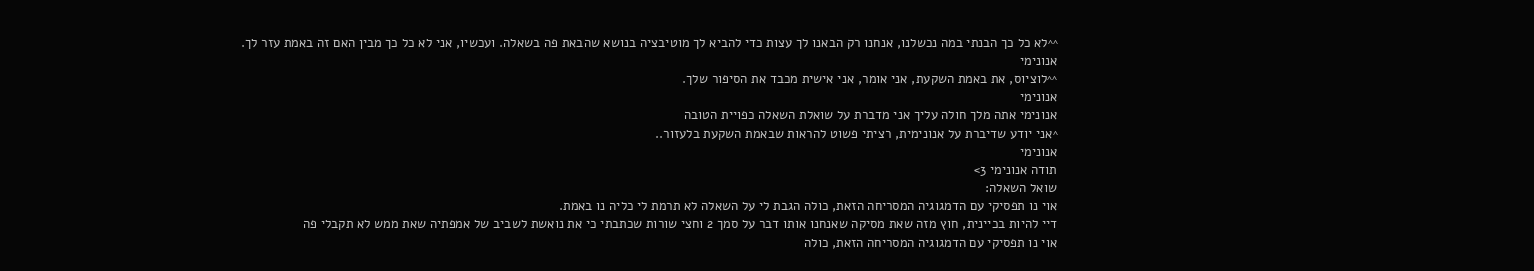^^לא כל כך הבנתי במה נכשלנו, אנחנו רק הבאנו לך עצות כדי להביא לך מוטיבציה בנושא שהבאת פה בשאלה. ועכשיו, אני לא כל כך מבין האם זה באמת עזר לך.
אנונימי
^^לוציוס, את באמת השקעת, אני אומר, אני אישית מכבד את הסיפור שלך.
אנונימי
אנונימי אתה מלך חולה עליך אני מדברת על שואלת השאלה כפויית הטובה
^אני יודע שדיברת על אנונימית, רציתי פשוט להראות שבאמת השקעת בלעזור..
אנונימי
תודה אנונימי 3>
שואל השאלה:
אוי נו תפסיקי עם הדמגוגיה המסריחה הזאת, כולה הגבת לי על השאלה לא תרמת לי כליה נו באמת.
דיי להיות בכיינית, חוץ מזה שאת מסיקה שאנחנו אותו דבר על סמך 2 וחצי שורות שכתבתי כי את נואשת לשביב של אמפתיה שאת ממש לא תקבלי פה
אוי נו תפסיקי עם הדמגוגיה המסריחה הזאת, כולה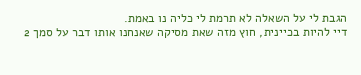הגבת לי על השאלה לא תרמת לי כליה נו באמת.
דיי להיות בכיינית, חוץ מזה שאת מסיקה שאנחנו אותו דבר על סמך 2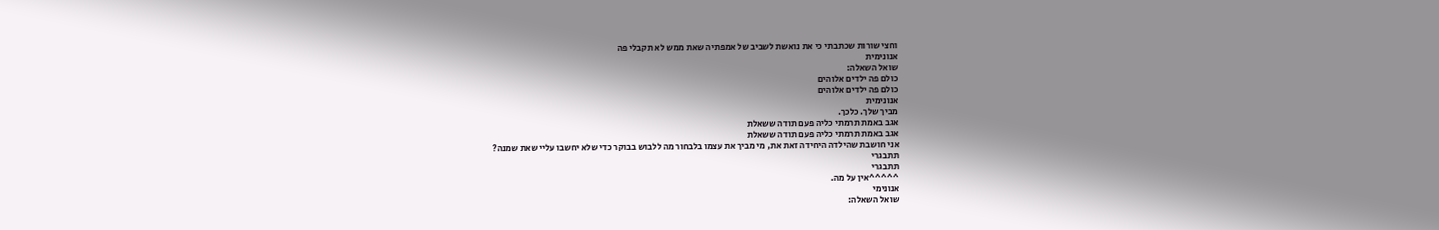וחצי שורות שכתבתי כי את נואשת לשביב של אמפתיה שאת ממש לא תקבלי פה
אנונימית
שואל השאלה:
כולם פה ילדים אלוהים
כולם פה ילדים אלוהים
אנונימית
מביך שלך. כלכך.
אגב באמת תרמתי כליה פעם תודה ששאלת
אגב באמת תרמתי כליה פעם תודה ששאלת
אני חושבת שהילדה היחידה זאת את, מי מביך את עצמו בלבחור מה ללבוש בבוקר כדי שלא יחשבו עליי שאת שמנה?
תתבגרי
תתבגרי
^^^^^אין על מה.
אנונימי
שואל השאלה: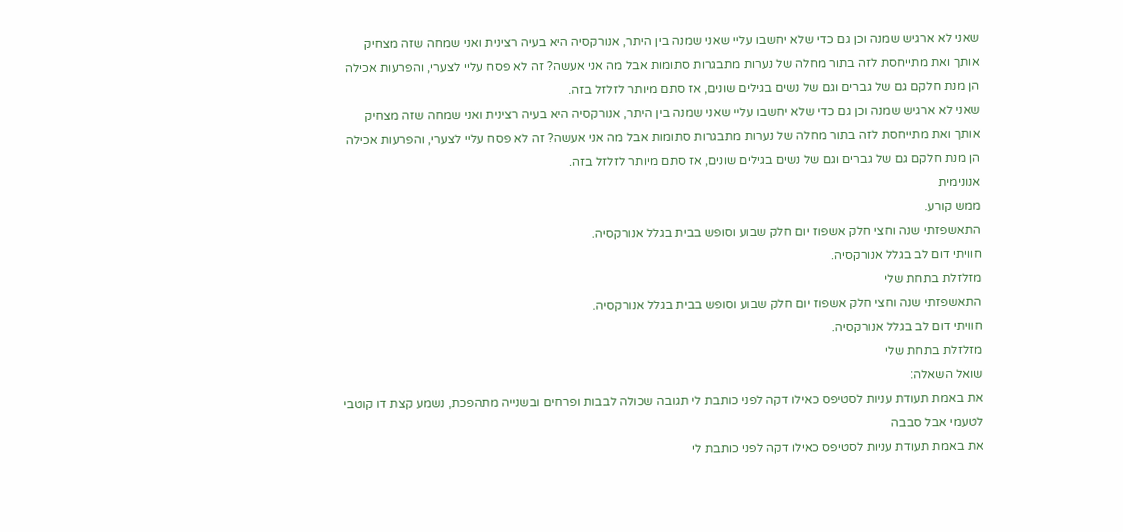שאני לא ארגיש שמנה וכן גם כדי שלא יחשבו עליי שאני שמנה בין היתר, אנורקסיה היא בעיה רצינית ואני שמחה שזה מצחיק אותך ואת מתייחסת לזה בתור מחלה של נערות מתבגרות סתומות אבל מה אני אעשה? זה לא פסח עליי לצערי, והפרעות אכילה הן מנת חלקם גם של גברים וגם של נשים בגילים שונים, אז סתם מיותר לזלזל בזה.
שאני לא ארגיש שמנה וכן גם כדי שלא יחשבו עליי שאני שמנה בין היתר, אנורקסיה היא בעיה רצינית ואני שמחה שזה מצחיק אותך ואת מתייחסת לזה בתור מחלה של נערות מתבגרות סתומות אבל מה אני אעשה? זה לא פסח עליי לצערי, והפרעות אכילה הן מנת חלקם גם של גברים וגם של נשים בגילים שונים, אז סתם מיותר לזלזל בזה.
אנונימית
ממש קורע.
התאשפזתי שנה וחצי חלק אשפוז יום חלק שבוע וסופש בבית בגלל אנורקסיה.
חוויתי דום לב בגלל אנורקסיה.
מזלזלת בתחת שלי
התאשפזתי שנה וחצי חלק אשפוז יום חלק שבוע וסופש בבית בגלל אנורקסיה.
חוויתי דום לב בגלל אנורקסיה.
מזלזלת בתחת שלי
שואל השאלה:
את באמת תעודת עניות לסטיפס כאילו דקה לפני כותבת לי תגובה שכולה לבבות ופרחים ובשנייה מתהפכת, נשמע קצת דו קוטבי לטעמי אבל סבבה
את באמת תעודת עניות לסטיפס כאילו דקה לפני כותבת לי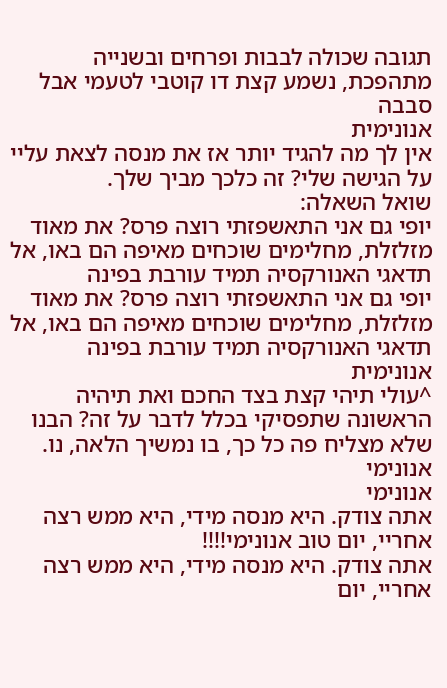תגובה שכולה לבבות ופרחים ובשנייה מתהפכת, נשמע קצת דו קוטבי לטעמי אבל סבבה
אנונימית
אין לך מה להגיד יותר אז את מנסה לצאת עליי על הגישה שלי? זה כלכך מביך שלך.
שואל השאלה:
יופי גם אני התאשפזתי רוצה פרס? את מאוד מזלזלת, מחלימים שוכחים מאיפה הם באו, אל תדאגי האנורקסיה תמיד עורבת בפינה
יופי גם אני התאשפזתי רוצה פרס? את מאוד מזלזלת, מחלימים שוכחים מאיפה הם באו, אל תדאגי האנורקסיה תמיד עורבת בפינה
אנונימית
^עולי תיהי קצת בצד החכם ואת תיהיה הראשונה שתפסיקי בכלל לדבר על זה? הבנו שלא מצליח פה כל כך, בו נמשיך הלאה, נו.
אנונימי
אנונימי
אתה צודק. היא מנסה מידי, היא ממש רצה אחריי, יום טוב אנונימי!!!!
אתה צודק. היא מנסה מידי, היא ממש רצה אחריי, יום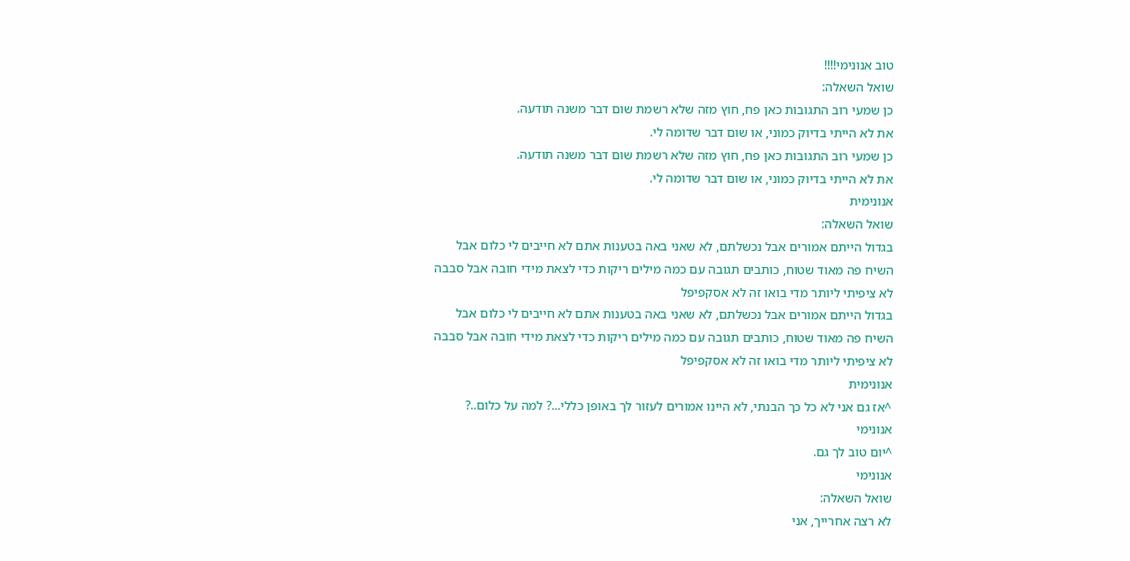טוב אנונימי!!!!
שואל השאלה:
כן שמעי רוב התגובות כאן פח, חוץ מזה שלא רשמת שום דבר משנה תודעה.
את לא הייתי בדיוק כמוני, או שום דבר שדומה לי.
כן שמעי רוב התגובות כאן פח, חוץ מזה שלא רשמת שום דבר משנה תודעה.
את לא הייתי בדיוק כמוני, או שום דבר שדומה לי.
אנונימית
שואל השאלה:
בגדול הייתם אמורים אבל נכשלתם, לא שאני באה בטענות אתם לא חייבים לי כלום אבל השיח פה מאוד שטוח, כותבים תגובה עם כמה מילים ריקות כדי לצאת מידי חובה אבל סבבה לא ציפיתי ליותר מדי בואו זה לא אסקפיפל
בגדול הייתם אמורים אבל נכשלתם, לא שאני באה בטענות אתם לא חייבים לי כלום אבל השיח פה מאוד שטוח, כותבים תגובה עם כמה מילים ריקות כדי לצאת מידי חובה אבל סבבה לא ציפיתי ליותר מדי בואו זה לא אסקפיפל
אנונימית
^אז גם אני לא כל כך הבנתי, לא היינו אמורים לעזור לך באופן כללי...? למה על כלום..?
אנונימי
^יום טוב לך גם.
אנונימי
שואל השאלה:
לא רצה אחרייך, אני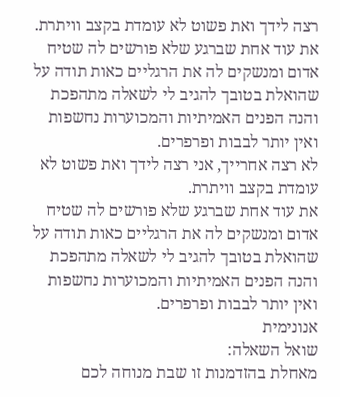רצה לידך ואת פשוט לא עומדת בקצב וויתרת.
את עוד אחת שברגע שלא פורשים לה שטיח אדום ומנשקים לה את הרגליים כאות תודה על שהואלת בטובך להגיב לי לשאלה מתהפכת והנה הפנים האמיתיות והמכוערות נחשפות ואין יותר לבבות ופרפרים.
לא רצה אחרייך, אני רצה לידך ואת פשוט לא עומדת בקצב וויתרת.
את עוד אחת שברגע שלא פורשים לה שטיח אדום ומנשקים לה את הרגליים כאות תודה על שהואלת בטובך להגיב לי לשאלה מתהפכת והנה הפנים האמיתיות והמכוערות נחשפות ואין יותר לבבות ופרפרים.
אנונימית
שואל השאלה:
מאחלת בהזדמנות זו שבת מנוחה לכם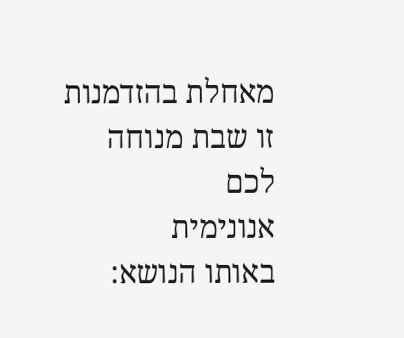מאחלת בהזדמנות זו שבת מנוחה לכם
אנונימית
באותו הנושא: